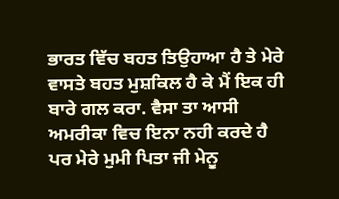ਭਾਰਤ ਵਿੱਚ ਬਹਤ ਤਿਉਹਾਆ ਹੈ ਤੇ ਮੇਰੇ ਵਾਸਤੇ ਬਹਤ ਮੁਸ਼ਕਿਲ ਹੈ ਕੇ ਮੈਂ ਇਕ ਹੀ ਬਾਰੇ ਗਲ ਕਰਾ. ਵੈਸਾ ਤਾ ਆਸੀ ਅਮਰੀਕਾ ਵਿਚ ਇਨਾ ਨਹੀ ਕਰਦੇ ਹੈ ਪਰ ਮੇਰੇ ਮੁਮੀ ਪਿਤਾ ਜੀ ਮੇਨੂ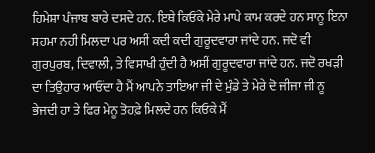ਹਿਮੇਸ਼ਾ ਪੰਜਾਬ ਬਾਰੇ ਦਸਦੇ ਹਨ. ਇਥੇ ਕਿਓਂਕੇ ਮੇਰੇ ਮਾਪੇ ਕਾਮ ਕਰਦੇ ਹਨ ਸਾਨੂ ਇਨਾ ਸਹਮਾ ਨਹੀ ਮਿਲਦਾ ਪਰ ਅਸੀਂ ਕਦੀ ਕਦੀ ਗੁਰੂਦਵਾਰਾ ਜਾਂਦੇ ਹਨ. ਜਦੋ ਵੀ ਗੁਰਪੁਰਬ, ਦਿਵਾਲੀ, ਤੇ ਵਿਸਾਖੀ ਹੁੰਦੀ ਹੈ ਅਸੀਂ ਗੁਰੂਦਵਾਰਾ ਜਾਂਦੇ ਹਨ. ਜਦੋ ਰਖੜੀ ਦਾ ਤਿਉਹਾਰ ਆਓਂਦਾ ਹੈ ਮੈਂ ਆਪਨੇ ਤਾਇਆ ਜੀ ਦੇ ਮੁੰਡੇ ਤੇ ਮੇਰੇ ਦੋ ਜੀਜਾ ਜੀ ਨੂ ਭੇਜਦੀ ਹਾ ਤੇ ਫਿਰ ਮੇਨੂ ਤੋਹਫ਼ੇ ਮਿਲਦੇ ਹਨ ਕਿਓਕੇ ਮੈਂ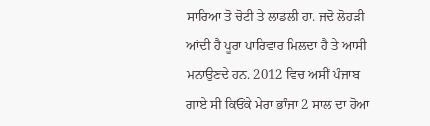ਸਾਰਿਆ ਤੋ ਚੋਟੀ ਤੇ ਲਾਡਲੀ ਹਾ. ਜਦੋ ਲੋਹੜੀ ਆਂਦੀ ਹੈ ਪੂਰਾ ਪਾਰਿਵਾਰ ਮਿਲਦਾ ਹੈ ਤੇ ਆਸੀ ਮਨਾਉਣਦੇ ਹਨ. 2012 ਵਿਚ ਅਸੀਂ ਪੰਜਾਬ ਗਾਏ ਸੀ ਕਿਓਂਕੇ ਮੇਰਾ ਭਾੰਜਾ 2 ਸਾਲ ਦਾ ਹੋਆ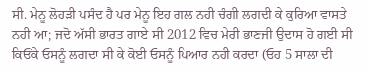ਸੀ. ਮੇਨੂ ਲੋਹੜੀ ਪਸੰਦ ਹੈ ਪਰ ਮੇਨੂ ਇਹ ਗਲ ਨਹੀ ਚੰਗੀ ਲਗਦੀ ਕੇ ਕੁਰਿਆ ਵਾਸਤੇ ਨਹੀ ਆ; ਜਦੋ ਅੱਸੀ ਭਾਰਤ ਗਾਏ ਸੀ 2012 ਵਿਚ ਮੇਰੀ ਭਾਣਜੀ ਉਦਾਸ ਹੋ ਗਈ ਸੀ ਕਿਓਂਕੇ ਓਸਨੂੰ ਲਗਦਾ ਸੀ ਕੇ ਕੋਈ ਓਸਨੂੰ ਪਿਆਰ ਨਹੀ ਕਰਦਾ (ਓਹ 5 ਸਾਲਾ ਦੀ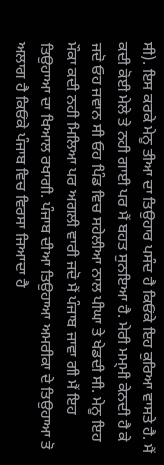ਸੀ). ਇਸ ਕਰਕੇ ਮੇਨੂ ਤੀਆ ਦਾ ਤਿਉਹਾਰ ਪਸੰਦ ਹੈ ਕਿਓਂਕੇ ਇਹ ਕੁਰਿਆ ਵਾਸਤੇ ਹੈ. ਮੈਂ ਕਦੀ ਕੋਈ ਮੇਲੇ ਤੇ ਨਹੀ ਗਾਈ ਪਰ ਮੈਂ ਬਹਤ ਸੁਨਇਆ ਹੈ. ਮੇਰੀ ਮਮ੍ਮੀ ਕੇਨਦੀ ਹੈ ਕੇ ਜਦੋ ਓਹ ਜਵਾਨ ਸੀ ਓਹ ਪਿੰਡ ਵਿਚ ਸਹੇਲੀਆ ਨਾਲ ਪੀਘਾ ਤੇ ਖੇਡਦੀ ਸੀ. ਮੇਨੂ ਇਹ ਮੌਕਾ ਕਦੀ ਨਹੀ ਮਿਲਿਆ ਪਰ ਅਗਲੀ ਵਾਰੀ ਜਦੋ ਮੈਂ ਪੰਜਾਬ ਜਾਵਾ ਗੀ ਮੈਂ ਇਹ ਤਿਉਹਾਆ ਦਾ ਖਿਆਲ ਰਖਾਗੀ. ਪੰਜਾਬ ਦੀਆ ਤਿਉਹਾਆ ਅਮਰੀਕਾ ਦੇ ਤਿਉਹਾਆ ਤੋ ਅਲਾਗ ਹੈ ਕਿਓਂਕੇ ਪੰਜਾਬ ਵਿਚ ਵਿਰਸਾ ਜਿਆਦਾ ਹੈ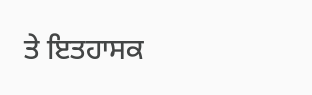ਤੇ ਇਤਹਾਸਕ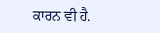ਕਾਰਨ ਵੀ ਹੈ.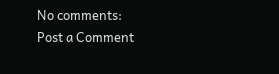No comments:
Post a Comment